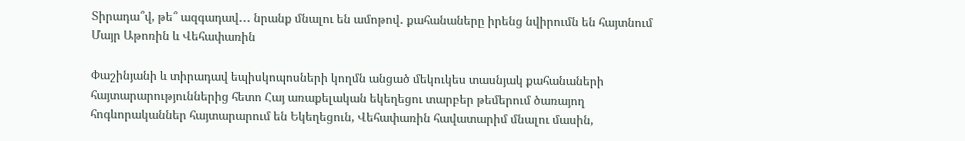Տիրադա՞վ, թե՞ ազգադավ․․․ նրանք մնալու են ամոթով․ քահանաները իրենց նվիրումն են հայտնում Մայր Աթոռին և Վեհափառին

Փաշինյանի և տիրադավ եպիսկոպոսների կողմն անցած մեկուկես տասնյակ քահանաների հայտարարություններից հետո Հայ առաքելական եկեղեցու տարբեր թեմերում ծառայող հոգևորականներ հայտարարում են Եկեղեցուն, Վեհափառին հավատարիմ մնալու մասին,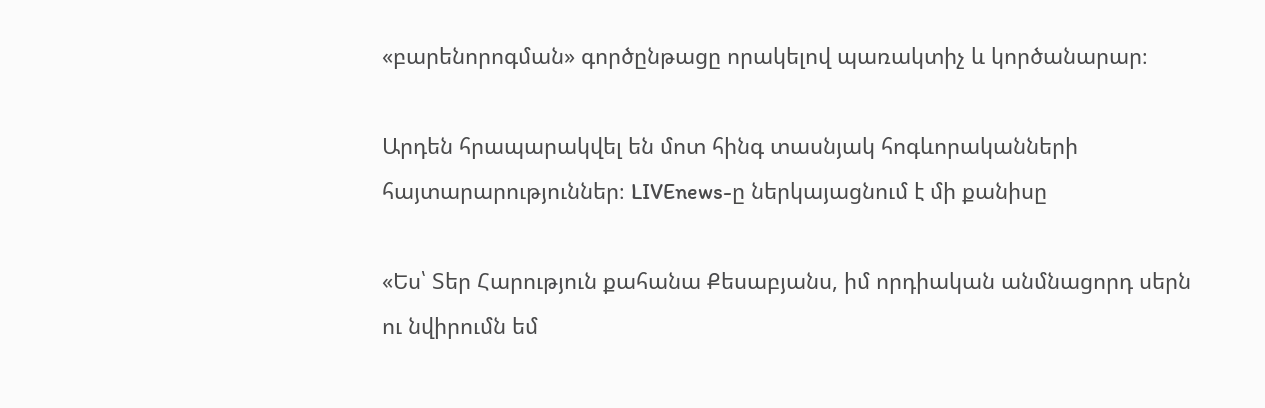«բարենորոգման» գործընթացը որակելով պառակտիչ և կործանարար։

Արդեն հրապարակվել են մոտ հինգ տասնյակ հոգևորականների հայտարարություններ։ LIVEnews-ը ներկայացնում է մի քանիսը

«Ես՝ Տեր Հարություն քահանա Քեսաբյանս, իմ որդիական անմնացորդ սերն ու նվիրումն եմ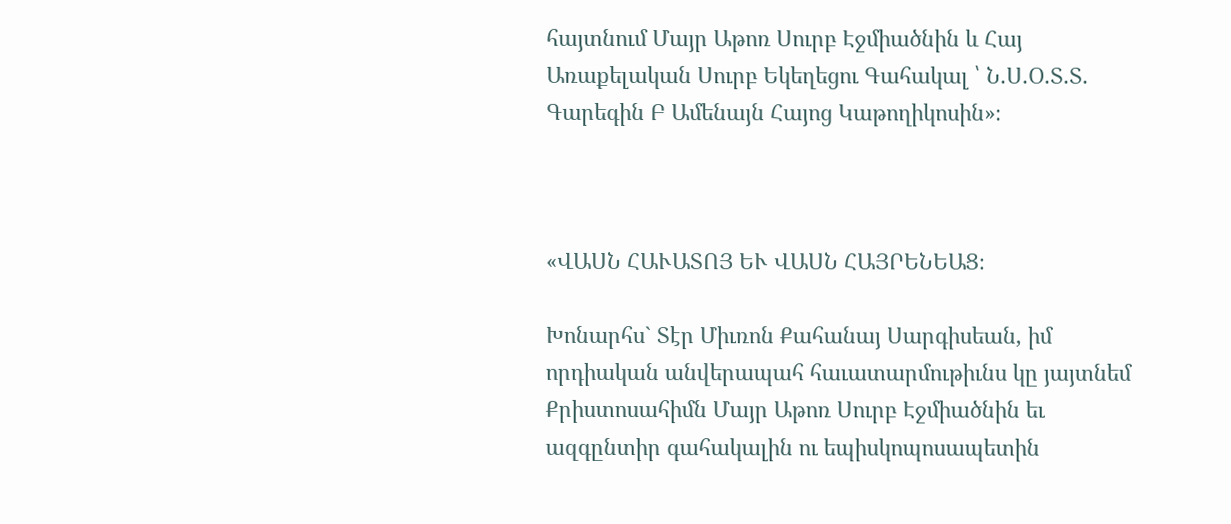հայտնում Մայր Աթոռ Սուրբ Էջմիածնին և Հայ Առաքելական Սուրբ Եկեղեցու Գահակալ ՝ Ն.Ս.Օ.Տ.Տ. Գարեգին Բ Ամենայն Հայոց Կաթողիկոսին»։



«ՎԱՍՆ ՀԱՒԱՏՈՅ ԵՒ ՎԱՍՆ ՀԱՅՐԵՆԵԱՑ։

Խոնարհս` Տէր Միւռոն Քահանայ Սարգիսեան, իմ որդիական անվերապահ հաւատարմութիւնս կը յայտնեմ Քրիստոսահիմն Մայր Աթոռ Սուրբ Էջմիածնին եւ ազգընտիր գահակալին ու եպիսկոպոսապետին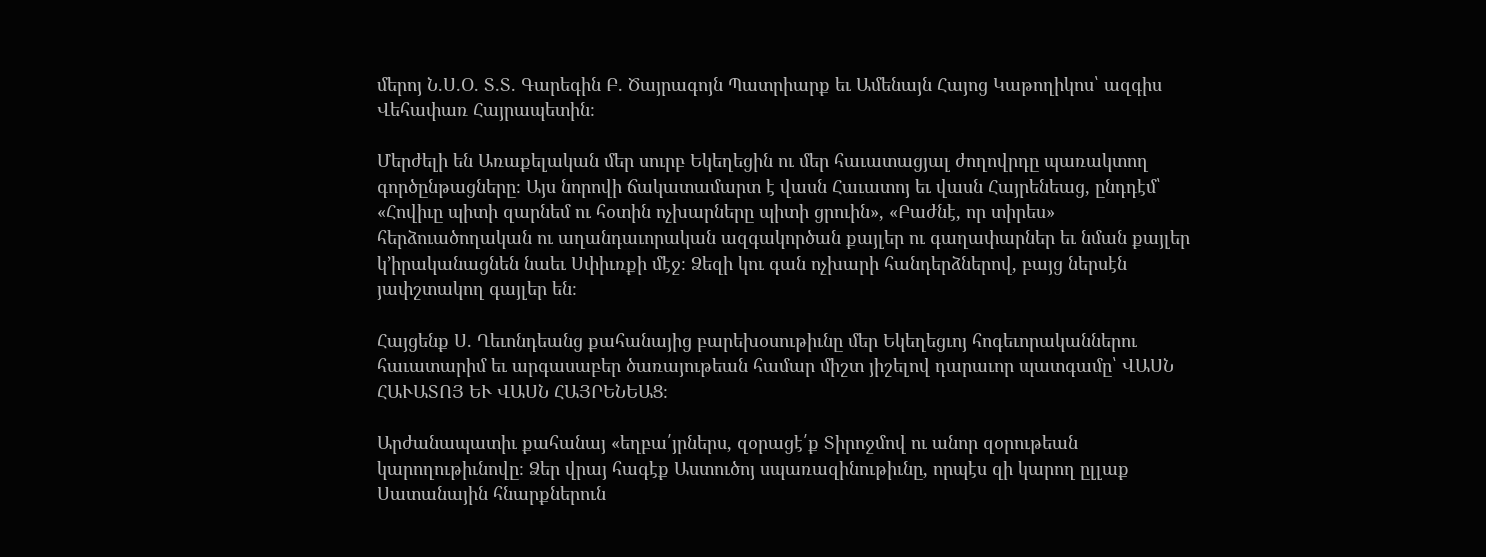մերոյ Ն.Ս.Օ. Տ.Տ. Գարեգին Բ. Ծայրագոյն Պատրիարք եւ Ամենայն Հայոց Կաթողիկոս՝ ազգիս Վեհափառ Հայրապետին։

Մերժելի են Առաքելական մեր սուրբ Եկեղեցին ու մեր հաւատացյալ ժողովրդը պառակտող գործընթացները։ Այս նորովի ճակատամարտ է վասն Հաւատոյ եւ վասն Հայրենեաց, ընդդէմ՝ «Հովիւը պիտի զարնեմ ու հօտին ոչխարները պիտի ցրուին», «Բաժնէ, որ տիրես» հերձուածողական ու աղանդաւորական ազգակործան քայլեր ու գաղափարներ եւ նման քայլեր կ’իրականացնեն նաեւ Սփիւռքի մէջ։ Ձեզի կու գան ոչխարի հանդերձներով, բայց ներսէն յափշտակող գայլեր են։

Հայցենք Ս. Ղեւոնդեանց քահանայից բարեխօսութիւնը մեր Եկեղեցւոյ հոգեւորականներու հաւատարիմ եւ արգասաբեր ծառայութեան համար միշտ յիշելով դարաւոր պատգամը՝ ՎԱՍՆ ՀԱՒԱՏՈՅ ԵՒ ՎԱՍՆ ՀԱՅՐԵՆԵԱՑ։

Արժանապատիւ քահանայ «եղբա՛յրներս, զօրացէ՛ք Տիրոջմով ու անոր զօրութեան կարողութիւնովը։ Ձեր վրայ հագէք Աստուծոյ սպառազինութիւնը, որպէս զի կարող ըլլաք Սատանային հնարքներուն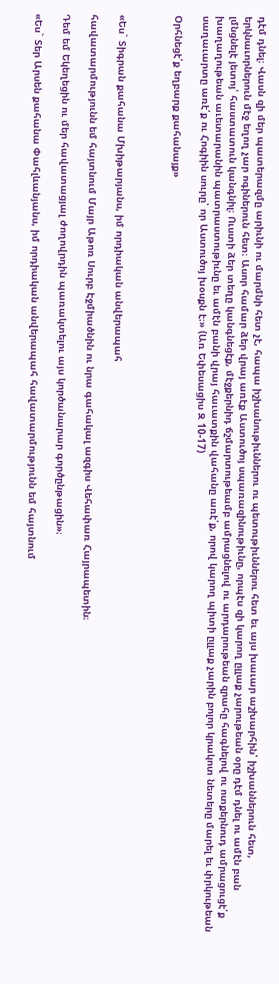դէմ դնել։ Վասն զի մեր պատերազմը արիւնի ու մարմնի հետ չէ, հապա իշխանութիւններու ու պետութիւններու հետ եւ այս խաւար աշխարհին՝ իշխաններուն հետ, երկնաւորներուն մէջ եղող չար ոգիներուն հետ։ Ասոր համար ձեր վրայ առէք Աստուծոյ սպառազինութիւնը, որպէս զի կարող ըլլաք չարութեան օրը դէմ դնել ու ամէն բան լմնցնելէ յետոյ՝ հաստատուն կանգնիլ։ Ուստի ձեր տեղը կանգնեցէք, մէջքերնիդ ճշմարտութեամբ ամրացնելով ու արդարութեան զրահը հագնելով ու ոտքերնուդ ամրացուցէ՛ք խաղաղութեան աւետարանին պատրաստութիւնը եւ ամէն բանի վրայ հաւատքին վահանը առէ՛ք, որով կարող պիտի ըլլաք չարին բոլոր կրակոտ նետերը մարել եւ փրկութեան սաղաւարտը առէ՛ք ու Հոգիին սուրը՝ որ Աստուծոյ խօսքն է։» (Առ Եփեսացիս Զ 10-17)

Օրհնեցէ՛ք եղբարք քահանայք»



«Ես` Տիգրան քահանա Մխիթարյանս, իմ որդիական անվերապահ

հավատարմությունն եմ հայտնում Մայր Աթոռ Սուրբ Էջմիածնին ու նրա գահակալ ազգիս Վեհափառ Հայրապետին։

Դեմ եմ Եկեղեցին ու մեր հավատացյալ ժողովրդին պառակտելու այս կործանարար գործընթացին»։

«Ես` Տեր Արսեն քահանա Փահլևանյանս, իմ որդիական անվերապահ հավատարմությունն եմ հայտնում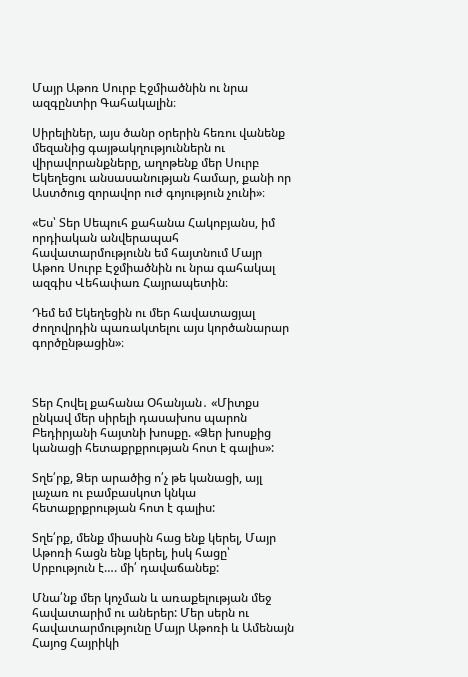Մայր Աթոռ Սուրբ Էջմիածնին ու նրա ազգընտիր Գահակալին։

Սիրելիներ, այս ծանր օրերին հեռու վանենք մեզանից գայթակղություններն ու վիրավորանքները, աղոթենք մեր Սուրբ Եկեղեցու անսասանության համար, քանի որ Աստծուց զորավոր ուժ գոյություն չունի»։

«Ես՝ Տեր Սեպուհ քահանա Հակոբյանս, իմ որդիական անվերապահ հավատարմությունն եմ հայտնում Մայր Աթոռ Սուրբ Էջմիածնին ու նրա գահակալ ազգիս Վեհափառ Հայրապետին։

Դեմ եմ Եկեղեցին ու մեր հավատացյալ ժողովրդին պառակտելու այս կործանարար գործընթացին»։



Տեր Հովել քահանա Օհանյան․ «Միտքս ընկավ մեր սիրելի դասախոս պարոն Բեդիրյանի հայտնի խոսքը. «Ձեր խոսքից կանացի հետաքրքրության հոտ է գալիս»:

Տղե՛րք, Ձեր արածից ո՛չ թե կանացի, այլ լաչառ ու բամբասկոտ կնկա հետաքրքրության հոտ է գալիս:

Տղե՛րք, մենք միասին հաց ենք կերել, Մայր Աթոռի հացն ենք կերել, իսկ հացը՝ Սրբություն է…. մի՛ դավաճանեք:

Մնա՛նք մեր կոչման և առաքելության մեջ հավատարիմ ու աներեր: Մեր սերն ու հավատարմությունը Մայր Աթոռի և Ամենայն Հայոց Հայրիկի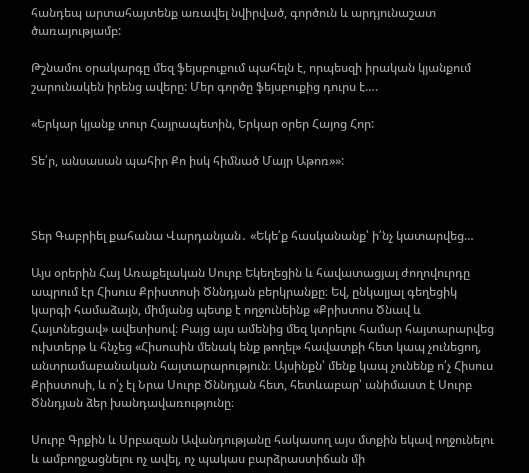հանդեպ արտահայտենք առավել նվիրված, գործուն և արդյունաշատ ծառայությամբ:

Թշնամու օրակարգը մեզ ֆեյսբուքում պահելն է, որպեսզի իրական կյանքում շարունակեն իրենց ավերը: Մեր գործը ֆեյսբուքից դուրս է….

«Երկար կյանք տուր Հայրապետին, Երկար օրեր Հայոց Հոր:

Տե՛ր, անսասան պահիր Քո իսկ հիմնած Մայր Աթոռ»»:



Տեր Գաբրիել քահանա Վարդանյան․ «Եկե՛ք հասկանանք՝ ի՛նչ կատարվեց…

Այս օրերին Հայ Առաքելական Սուրբ Եկեղեցին և հավատացյալ ժողովուրդը ապրում էր Հիսուս Քրիստոսի Ծննդյան բերկրանքը։ Եվ, ընկալյալ գեղեցիկ կարգի համաձայն, միմյանց պետք է ողջունեինք «Քրիստոս Ծնավ և Հայտնեցավ» ավետիսով։ Բայց այս ամենից մեզ կտրելու համար հայտարարվեց ուխտերթ և հնչեց «Հիսուսին մենակ ենք թողել» հավատքի հետ կապ չունեցող, անտրամաբանական հայտարարություն։ Այսինքն՝ մենք կապ չունենք ո՛չ Հիսուս Քրիստոսի, և ո՛չ էլ Նրա Սուրբ Ծննդյան հետ, հետևաբար՝ անիմաստ է Սուրբ Ծննդյան ձեր խանդավառությունը։

Սուրբ Գրքին և Սրբազան Ավանդությանը հակասող այս մտքին եկավ ողջունելու և ամբողջացնելու ոչ ավել, ոչ պակաս բարձրաստիճան մի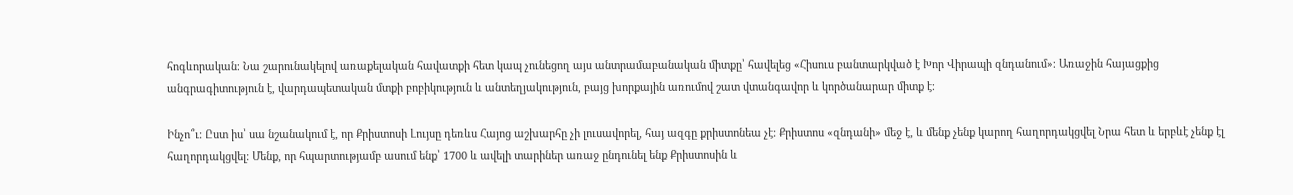հոգևորական։ Նա շարունակելով առաքելական հավատքի հետ կապ չունեցող այս անտրամաբանական միտքը՝ հավելեց «Հիսուս բանտարկված է Խոր Վիրապի զնդանում»։ Առաջին հայացքից անգրագիտություն է, վարդապետական մտքի բոբիկություն և անտեղյակություն, բայց խորքային առումով շատ վտանգավոր և կործանարար միտք է։

Ինչո՞ւ։ Ըստ իս՝ սա նշանակում է, որ Քրիստոսի Լույսը դեռևս Հայոց աշխարհը չի լուսավորել, հայ ազգը քրիստոնեա չէ։ Քրիստոս «զնդանի» մեջ է, և մենք չենք կարող հաղորդակցվել Նրա հետ և երբևէ չենք էլ հաղորդակցվել։ Մենք, որ հպարտությամբ ասում ենք՝ 1700 և ավելի տարիներ առաջ ընդունել ենք Քրիստոսին և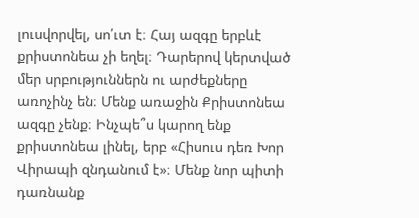լուսվորվել, սո՛ւտ է։ Հայ ազգը երբևէ քրիստոնեա չի եղել։ Դարերով կերտված մեր սրբություններն ու արժեքները առոչինչ են։ Մենք առաջին Քրիստոնեա ազգը չենք։ Ինչպե՞ս կարող ենք քրիստոնեա լինել, երբ «Հիսուս դեռ Խոր Վիրապի զնդանում է»։ Մենք նոր պիտի դառնանք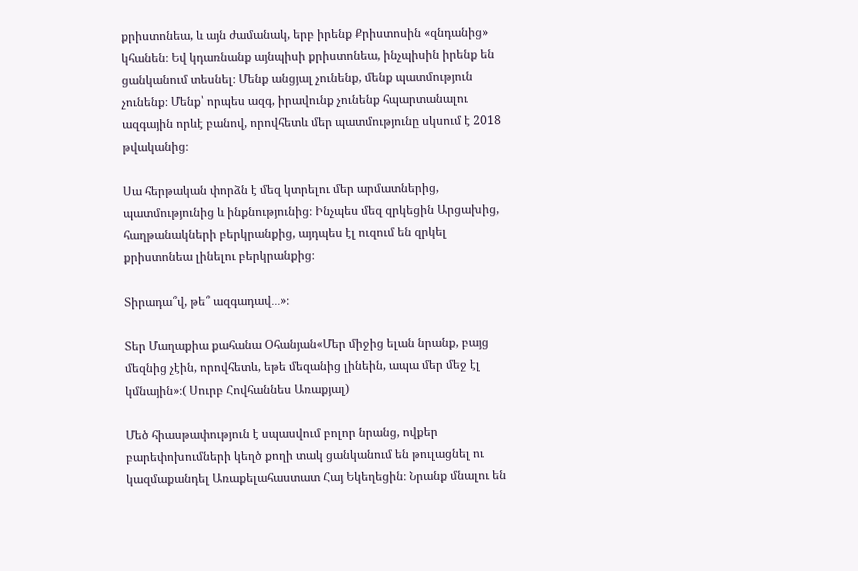քրիստոնեա, և այն ժամանակ, երբ իրենք Քրիստոսին «զնդանից» կհանեն։ Եվ կդառնանք այնպիսի քրիստոնեա, ինչպիսին իրենք են ցանկանում տեսնել։ Մենք անցյալ չունենք, մենք պատմություն չունենք։ Մենք՝ որպես ազգ, իրավունք չունենք հպարտանալու ազգային որևէ բանով, որովհետև մեր պատմությունը սկսում է 2018 թվականից։

Սա հերթական փորձն է մեզ կտրելու մեր արմատներից, պատմությունից և ինքնությունից։ Ինչպես մեզ զրկեցին Արցախից, հաղթանակների բերկրանքից, այդպես էլ ուզում են զրկել քրիստոնեա լինելու բերկրանքից։

Տիրադա՞վ, թե՞ ազգադավ․․․»։

Տեր Մաղաքիա քահանա Օհանյան«Մեր միջից ելան նրանք, բայց մեզնից չէին, որովհետև, եթե մեզանից լինեին, ապա մեր մեջ էլ կմնային»։( Սուրբ Հովհաննես Առաքյալ)

Մեծ հիասթափություն է սպասվում բոլոր նրանց, ովքեր բարեփոխումների կեղծ քողի տակ ցանկանում են թուլացնել ու կազմաքանդել Առաքելահաստատ Հայ Եկեղեցին։ Նրանք մնալու են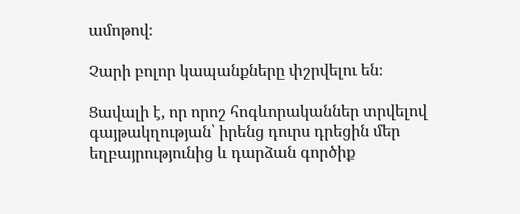ամոթով։

Չարի բոլոր կապանքները փշրվելու են։

Ցավալի է, որ որոշ հոգևորականներ տրվելով գայթակղության՝ իրենց դուրս դրեցին մեր եղբայրությունից և դարձան գործիք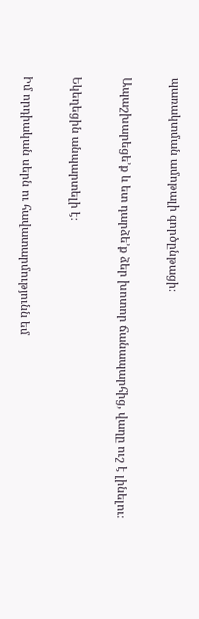պառակտման ամոթալի գործընթացի։

Ապաշխարեցե’ք և ետ դարձե’ք ձեր խոտոր ճանապարհից, վաղը ուշ է լինելու։

Եկեղեցին անպարտելի է։

Իմ որդիական սերն ու հավատարմությունն եմ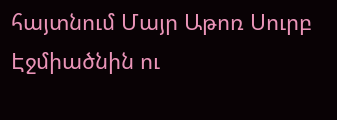հայտնում Մայր Աթոռ Սուրբ Էջմիածնին ու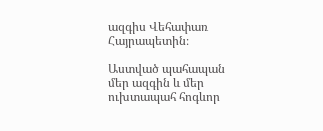ազգիս Վեհափառ Հայրապետին։

Աստված պահապան մեր ազգին և մեր ուխտապահ հոգևոր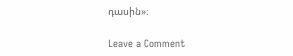դասին»։

Leave a Comment